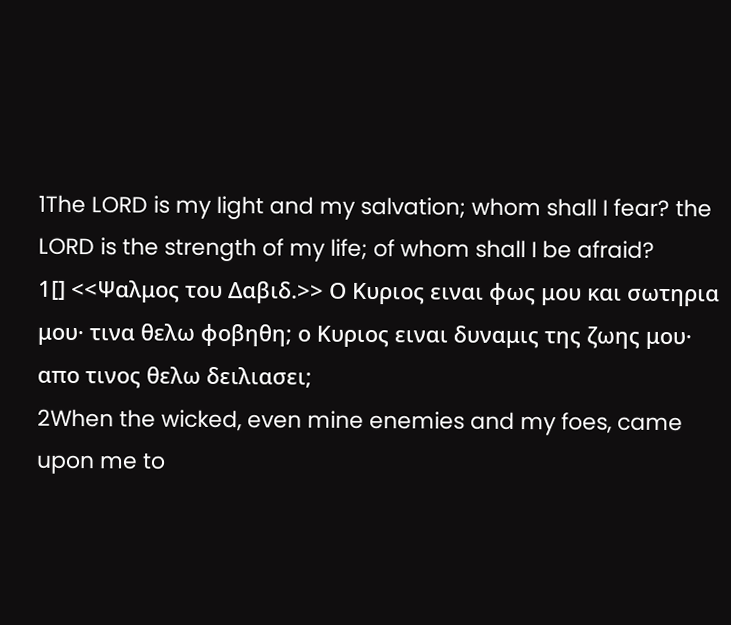1The LORD is my light and my salvation; whom shall I fear? the LORD is the strength of my life; of whom shall I be afraid?
1[] <<Ψαλμος του Δαβιδ.>> Ο Κυριος ειναι φως μου και σωτηρια μου· τινα θελω φοβηθη; ο Κυριος ειναι δυναμις της ζωης μου· απο τινος θελω δειλιασει;
2When the wicked, even mine enemies and my foes, came upon me to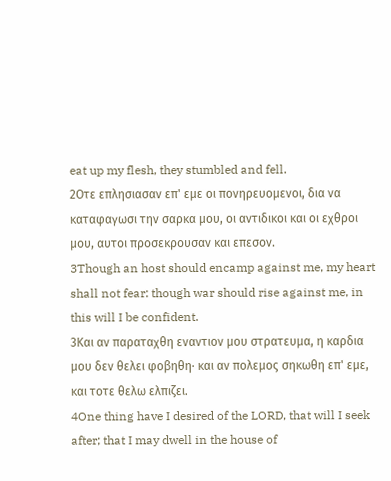eat up my flesh, they stumbled and fell.
2Οτε επλησιασαν επ' εμε οι πονηρευομενοι, δια να καταφαγωσι την σαρκα μου, οι αντιδικοι και οι εχθροι μου, αυτοι προσεκρουσαν και επεσον.
3Though an host should encamp against me, my heart shall not fear: though war should rise against me, in this will I be confident.
3Και αν παραταχθη εναντιον μου στρατευμα, η καρδια μου δεν θελει φοβηθη· και αν πολεμος σηκωθη επ' εμε, και τοτε θελω ελπιζει.
4One thing have I desired of the LORD, that will I seek after; that I may dwell in the house of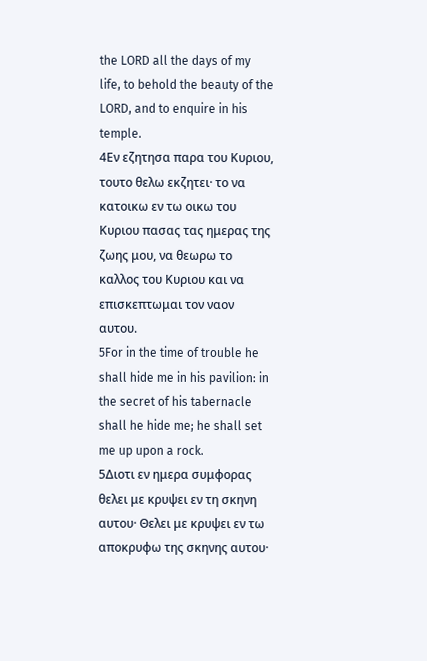the LORD all the days of my life, to behold the beauty of the LORD, and to enquire in his temple.
4Εν εζητησα παρα του Κυριου, τουτο θελω εκζητει· το να κατοικω εν τω οικω του Κυριου πασας τας ημερας της ζωης μου, να θεωρω το καλλος του Κυριου και να επισκεπτωμαι τον ναον αυτου.
5For in the time of trouble he shall hide me in his pavilion: in the secret of his tabernacle shall he hide me; he shall set me up upon a rock.
5Διοτι εν ημερα συμφορας θελει με κρυψει εν τη σκηνη αυτου· Θελει με κρυψει εν τω αποκρυφω της σκηνης αυτου·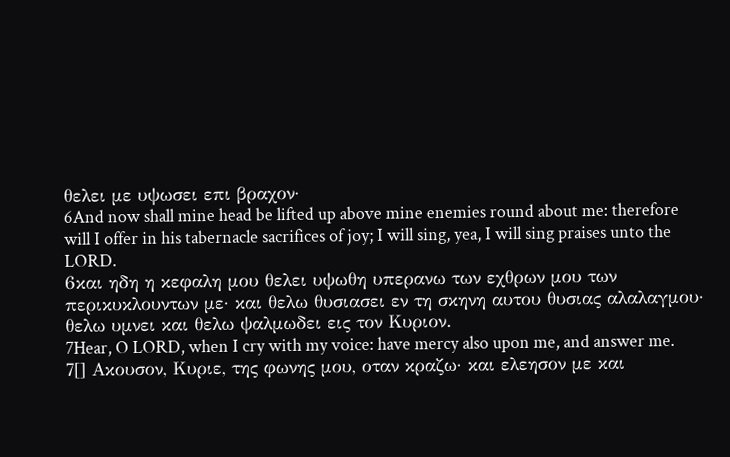θελει με υψωσει επι βραχον·
6And now shall mine head be lifted up above mine enemies round about me: therefore will I offer in his tabernacle sacrifices of joy; I will sing, yea, I will sing praises unto the LORD.
6και ηδη η κεφαλη μου θελει υψωθη υπερανω των εχθρων μου των περικυκλουντων με· και θελω θυσιασει εν τη σκηνη αυτου θυσιας αλαλαγμου· θελω υμνει και θελω ψαλμωδει εις τον Κυριον.
7Hear, O LORD, when I cry with my voice: have mercy also upon me, and answer me.
7[] Ακουσον, Κυριε, της φωνης μου, οταν κραζω· και ελεησον με και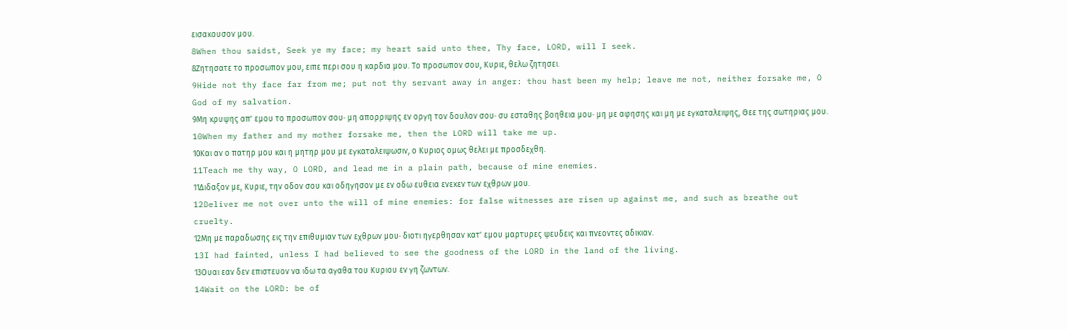εισακουσον μου.
8When thou saidst, Seek ye my face; my heart said unto thee, Thy face, LORD, will I seek.
8Ζητησατε το προσωπον μου, ειπε περι σου η καρδια μου. Το προσωπον σου, Κυριε, θελω ζητησει.
9Hide not thy face far from me; put not thy servant away in anger: thou hast been my help; leave me not, neither forsake me, O God of my salvation.
9Μη κρυψης απ' εμου το προσωπον σου· μη απορριψης εν οργη τον δουλον σου· συ εσταθης βοηθεια μου· μη με αφησης και μη με εγκαταλειψης, Θεε της σωτηριας μου.
10When my father and my mother forsake me, then the LORD will take me up.
10Και αν ο πατηρ μου και η μητηρ μου με εγκαταλειψωσιν, ο Κυριος ομως θελει με προσδεχθη.
11Teach me thy way, O LORD, and lead me in a plain path, because of mine enemies.
11Διδαξον με, Κυριε, την οδον σου και οδηγησον με εν οδω ευθεια ενεκεν των εχθρων μου.
12Deliver me not over unto the will of mine enemies: for false witnesses are risen up against me, and such as breathe out cruelty.
12Μη με παραδωσης εις την επιθυμιαν των εχθρων μου· διοτι ηγερθησαν κατ' εμου μαρτυρες ψευδεις και πνεοντες αδικιαν.
13I had fainted, unless I had believed to see the goodness of the LORD in the land of the living.
13Ουαι εαν δεν επιστευον να ιδω τα αγαθα του Κυριου εν γη ζωντων.
14Wait on the LORD: be of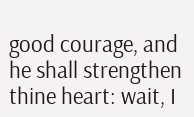good courage, and he shall strengthen thine heart: wait, I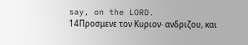say, on the LORD.
14Προσμενε τον Κυριον· ανδριζου, και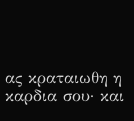ας κραταιωθη η καρδια σου· και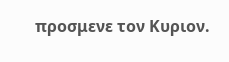προσμενε τον Κυριον.